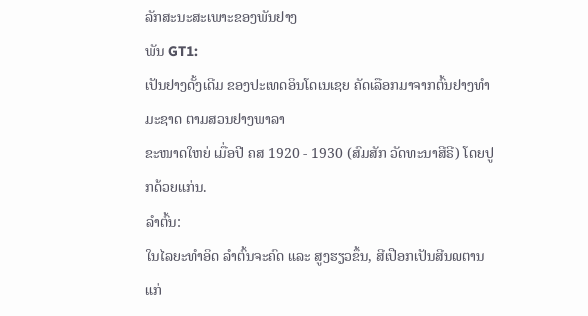ລັກສະນະສະເພາະຂອງພັນຢາງ
ພັນ GT1:
ເປັນຢາງດັ້ງເດີມ ຂອງປະເທດອິນໂດເນເຊຍ ຄັດເລືອກມາຈາກຕົ້ນຢາງທຳມະຊາດ ຕາມສວນຢາງພາລາ
ຂະໜາດໃຫຍ່ ເມື່ອປີ ຄສ 1920 - 1930 (ສົມສັກ ວັດທະນາສີຣີ) ໂດຍປູກດ້ວຍແກ່ນ.
ລຳຕົ້ນ:
ໃນໄລຍະທຳອິດ ລຳຕົ້ນຈະຄົດ ແລະ ສູງຮຽວຂຶ້ນ, ສີເປືອກເປັນສີນ໙ຕານແກ່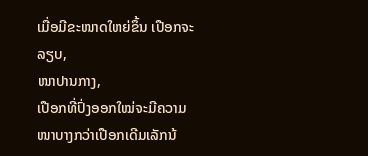ເມື່ອມີຂະໜາດໃຫຍ່ຂຶ້ນ ເປືອກຈະລຽບ,
ໜາປານກາງ,
ເປືອກທີ່ປົ່ງອອກໃໝ່ຈະມີຄວາມໜາບາງກວ່າເປືອກເດີມເລັກນ້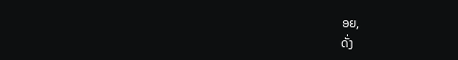ອຍ,
ດັ່ງ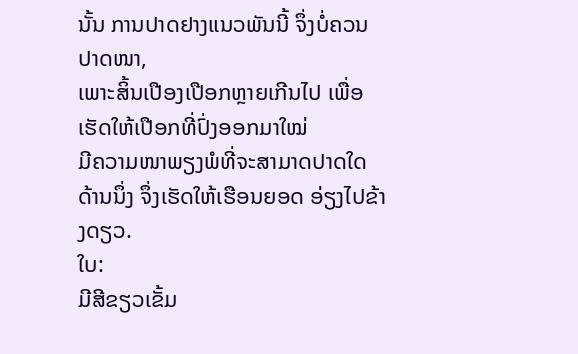ນັ້ນ ການປາດຢາງແນວພັນນີ້ ຈຶ່ງບໍ່ຄວນປາດໜາ,
ເພາະສິ້ນເປືອງເປືອກຫຼາຍເກີນໄປ ເພື່ອເຮັດໃຫ້ເປືອກທີ່ປົ່ງອອກມາໃໝ່
ມີຄວາມໜາພຽງພໍທີ່ຈະສາມາດປາດໃດດ້ານນຶ່ງ ຈຶ່ງເຮັດໃຫ້ເຮືອນຍອດ ອ່ຽງໄປຂ້າງດຽວ.
ໃບ:
ມີສີຂຽວເຂັ້ມ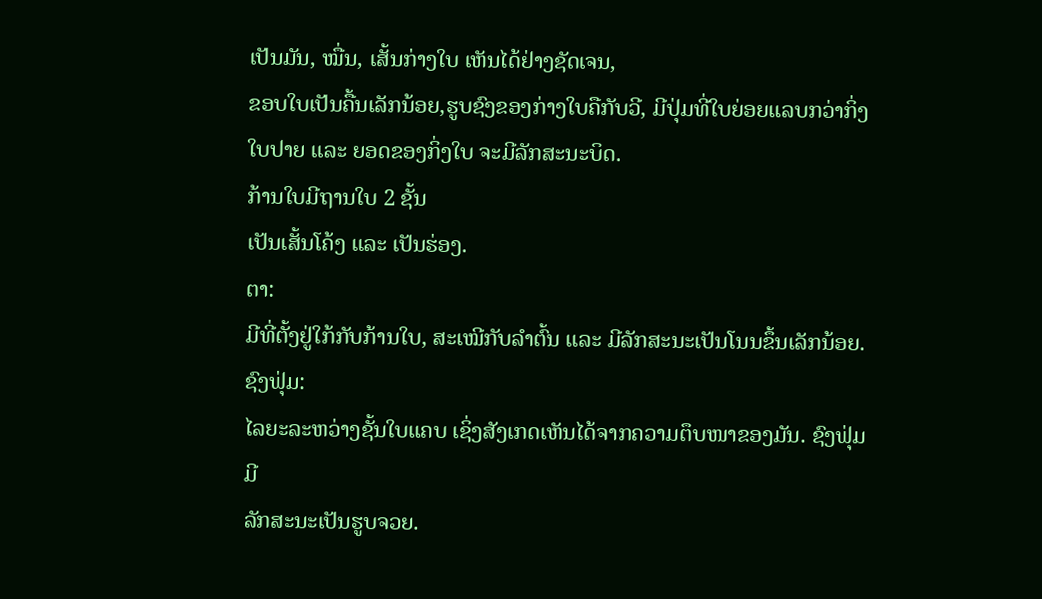ເປັນມັນ, ໝື່ນ, ເສັ້ນກ່າງໃບ ເຫັນໄດ້ຢ່າງຊັດເຈນ,
ຂອບໃບເປັນຄື້ນເລັກນ້ອຍ,ຮູບຊົງຂອງກ່າງໃບຄືກັບວີ, ມີປຸ່ມທີ່ໃບຍ່ອຍແລບກວ່າກິ່ງໃບປາຍ ແລະ ຍອດຂອງກິ່ງໃບ ຈະມີລັກສະນະບິດ.
ກ້ານໃບມີຖານໃບ 2 ຊັ້ນ
ເປັນເສັ້ນໂຄ້ງ ແລະ ເປັນຮ່ອງ.
ຕາ:
ມີທີ່ຕັ້ງຢູ່ໃກ້ກັບກ້ານໃບ, ສະເໝີກັບລຳຕົ້ນ ແລະ ມີລັກສະນະເປັນໂນນຂຶ້ນເລັກນ້ອຍ.
ຊົງຟຸ່ມ:
ໄລຍະລະຫວ່າງຊັ້ນໃບແຄບ ເຊິ່ງສັງເກດເຫັນໄດ້ຈາກຄວາມຕຶບໜາຂອງມັນ. ຊົງຟຸ່ມ ມີ
ລັກສະນະເປັນຮູບຈວຍ.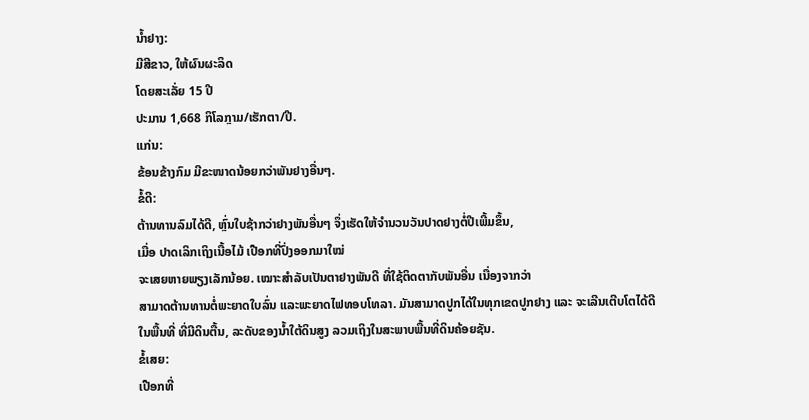ນ້ຳຢາງ:
ມີສີຂາວ, ໃຫ້ຜົນຜະລິດ
ໂດຍສະເລັ່ຍ 15 ປີ
ປະມານ 1,668 ກິໂລກຼາມ/ເຮັກຕາ/ປີ.
ແກ່ນ:
ຂ້ອນຂ້າງກົມ ມີຂະໜາດນ້ອຍກວ່າພັນຢາງອື່ນໆ.
ຂໍ້ດີ:
ຕ້ານທານລົມໄດ້ດີ, ຫຼົ່ນໃບຊ້າກວ່າຢາງພັນອື່ນໆ ຈຶ່ງເຮັດໃຫ້ຈຳນວນວັນປາດຢາງຕໍ່ປີເພີ້ມຂຶ້ນ,
ເມື່ອ ປາດເລິກເຖິງເນື້ອໄມ້ ເປືອກທີ່ປົ່ງອອກມາໃໝ່
ຈະເສຍຫາຍພຽງເລັກນ້ອຍ. ເໝາະສຳລັບເປັນຕາຢາງພັນດີ ທີ່ໃຊ້ຕິດຕາກັບພັນອື່ນ ເນື່ອງຈາກວ່າ
ສາມາດຕ້ານທານຕໍ່ພະຍາດໃບລົ່ນ ແລະພະຍາດໄຟທອບໂທລາ. ມັນສາມາດປູກໄດ້ໃນທຸກເຂດປູກຢາງ ແລະ ຈະເລີນເຕີບໂຕໄດ້ດີ
ໃນພື້ນທີ່ ທີ່ມີດິນຕື້ນ, ລະດັບຂອງນ້ຳໃຕ້ດິນສູງ ລວມເຖິງໃນສະພາບພື້ນທີ່ດິນຄ້ອຍຊັນ.
ຂໍ້ເສຍ:
ເປືອກທີ່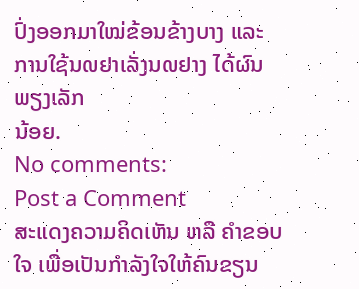ປົ່ງອອກມາໃໝ່ຂ້ອນຂ້າງບາງ ແລະ ການໃຊ້ນ໙ຢາເລັ່ງນ໙ຢາງ ໄດ້ຜົນພຽງເລັກ
ນ້ອຍ.
No comments:
Post a Comment
ສະແດງຄວາມຄິດເຫັນ ຫລື ຄຳຂອບໃຈ ເພື່ອເປັນກຳລັງໃຈໃຫ້ຄົນຂຽນ